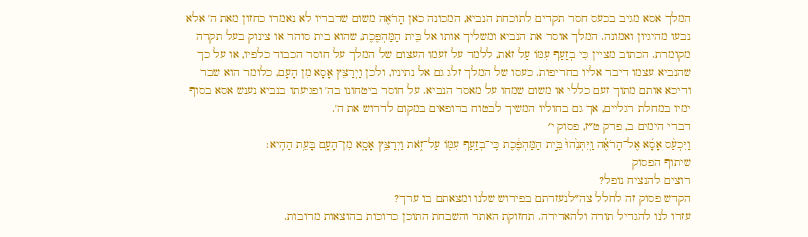המלך אסא מגיב בכעס חסר תקדים לתוכחת הנביא, המכונה כאן הָרֹאֶה משום שדבריו לא נאמרו כחזון מאת ה' אלא נבעו מהיגיון ואמונה. המלך אוסר את הנביא ומשליך אותו אל בֵּית הַמַּהְפֶּכֶת, שהוא בית סוהר או צינוק בעל תקרה מקומרת. הכתוב מציין כִּי בְזַעַף עִמּוֹ עַל זֹאת, ללמד על זעמו העצום של המלך על חוסר הכבוד כלפיו, או על כך שהנביא עצמו דיבר אליו בחריפות. כעסו של המלך זלג גם אל נתיניו, ולכן וַיְרַצֵּץ אָסָא מִן הָעָם, כלומר הוא שבר ודיכא אותם מתוך זעם כללי או משום שמחו על מאסר הנביא. על חוסר ביטחונו בה' ופגיעתו בנביא נענש אסא בסוף ימיו במחלת רגליים, אך גם בחוליו המשיך לבטוח ברופאים במקום לדרוש את ה'.
דברי הימים ב, פרק ט״ז, פסוק י׳
וַיִּכְעַ֨ס אָסָ֜א אֶל־הָרֹאֶ֗ה וַֽיִּתְּנֵ֙הוּ֙ בֵּ֣ית הַמַּהְפֶּ֔כֶת כִּֽי־בְזַ֥עַף עִמּ֖וֹ עַל־זֹ֑את וַיְרַצֵּ֥ץ אָסָ֛א מִן־הָעָ֖ם בָּעֵ֥ת הַהִֽיא׃
שיתוף הפסוק
רוצים להנציח נופל?
הקדש פסוק זה לחלל צה״לנעזרתם בפירוש שלנו ומצאתם בו ערך?
עזרו לנו להגדיל תורה ולהאדירה. תחזוקת האתר והשבחת התוכן כרוכות בהוצאות מרובות.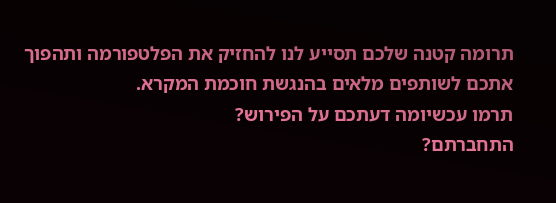תרומה קטנה שלכם תסייע לנו להחזיק את הפלטפורמה ותהפוך אתכם לשותפים מלאים בהנגשת חוכמת המקרא.
תרמו עכשיומה דעתכם על הפירוש?
התחברתם?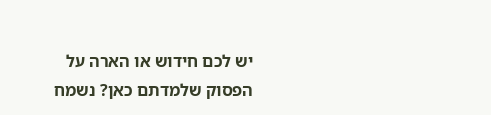יש לכם חידוש או הארה על הפסוק שלמדתם כאן? נשמח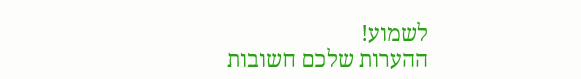לשמוע!
ההערות שלכם חשובות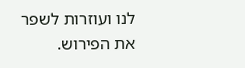לנו ועוזרות לשפר את הפירוש.